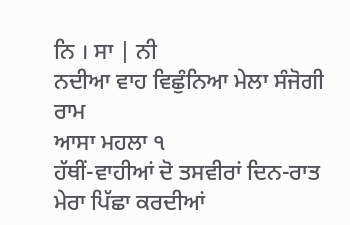ਨਿ । ਸਾ | ਨੀ
ਨਦੀਆ ਵਾਹ ਵਿਛੁੰਨਿਆ ਮੇਲਾ ਸੰਜੋਗੀ ਰਾਮ
ਆਸਾ ਮਹਲਾ ੧
ਹੱਥੀਂ-ਵਾਹੀਆਂ ਦੋ ਤਸਵੀਰਾਂ ਦਿਨ-ਰਾਤ ਮੇਰਾ ਪਿੱਛਾ ਕਰਦੀਆਂ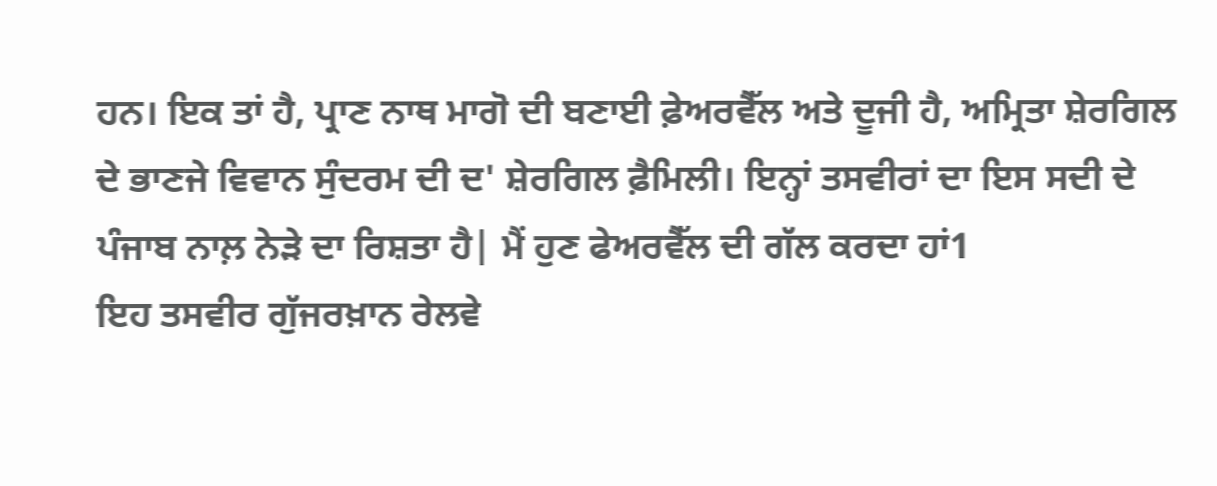ਹਨ। ਇਕ ਤਾਂ ਹੈ, ਪ੍ਰਾਣ ਨਾਥ ਮਾਗੋ ਦੀ ਬਣਾਈ ਫ਼ੇਅਰਵੈੱਲ ਅਤੇ ਦੂਜੀ ਹੈ, ਅਮ੍ਰਿਤਾ ਸ਼ੇਰਗਿਲ ਦੇ ਭਾਣਜੇ ਵਿਵਾਨ ਸੁੰਦਰਮ ਦੀ ਦ' ਸ਼ੇਰਗਿਲ ਫ਼ੈਮਿਲੀ। ਇਨ੍ਹਾਂ ਤਸਵੀਰਾਂ ਦਾ ਇਸ ਸਦੀ ਦੇ ਪੰਜਾਬ ਨਾਲ਼ ਨੇੜੇ ਦਾ ਰਿਸ਼ਤਾ ਹੈ| ਮੈਂ ਹੁਣ ਫੇਅਰਵੈੱਲ ਦੀ ਗੱਲ ਕਰਦਾ ਹਾਂ1
ਇਹ ਤਸਵੀਰ ਗੁੱਜਰਖ਼ਾਨ ਰੇਲਵੇ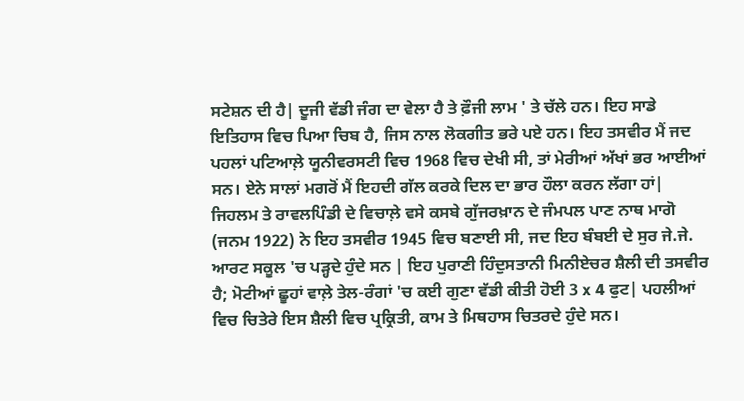ਸਟੇਸ਼ਨ ਦੀ ਹੈ| ਦੂਜੀ ਵੱਡੀ ਜੰਗ ਦਾ ਵੇਲਾ ਹੈ ਤੇ ਫ਼ੌਜੀ ਲਾਮ ' ਤੇ ਚੱਲੇ ਹਨ। ਇਹ ਸਾਡੇ ਇਤਿਹਾਸ ਵਿਚ ਪਿਆ ਚਿਬ ਹੈ, ਜਿਸ ਨਾਲ ਲੋਕਗੀਤ ਭਰੇ ਪਏ ਹਨ। ਇਹ ਤਸਵੀਰ ਮੈਂ ਜਦ ਪਹਲਾਂ ਪਟਿਆਲ਼ੇ ਯੂਨੀਵਰਸਟੀ ਵਿਚ 1968 ਵਿਚ ਦੇਖੀ ਸੀ, ਤਾਂ ਮੇਰੀਆਂ ਅੱਖਾਂ ਭਰ ਆਈਆਂ ਸਨ। ਏਨੇ ਸਾਲਾਂ ਮਗਰੋਂ ਮੈਂ ਇਹਦੀ ਗੱਲ ਕਰਕੇ ਦਿਲ ਦਾ ਭਾਰ ਹੌਲਾ ਕਰਨ ਲੱਗਾ ਹਾਂ|
ਜਿਹਲਮ ਤੇ ਰਾਵਲਪਿੰਡੀ ਦੇ ਵਿਚਾਲ਼ੇ ਵਸੇ ਕਸਬੇ ਗੁੱਜਰਖ਼ਾਨ ਦੇ ਜੰਮਪਲ ਪਾਣ ਨਾਥ ਮਾਗੋ (ਜਨਮ 1922) ਨੇ ਇਹ ਤਸਵੀਰ 1945 ਵਿਚ ਬਣਾਈ ਸੀ, ਜਦ ਇਹ ਬੰਬਈ ਦੇ ਸੁਰ ਜੇ.ਜੇ. ਆਰਟ ਸਕੂਲ 'ਚ ਪੜ੍ਹਦੇ ਹੁੰਦੇ ਸਨ | ਇਹ ਪੁਰਾਣੀ ਹਿੰਦੁਸਤਾਨੀ ਮਿਨੀਏਚਰ ਸ਼ੈਲੀ ਦੀ ਤਸਵੀਰ ਹੈ; ਮੋਟੀਆਂ ਛੂਹਾਂ ਵਾਲ਼ੇ ਤੇਲ-ਰੰਗਾਂ 'ਚ ਕਈ ਗੁਣਾ ਵੱਡੀ ਕੀਤੀ ਹੋਈ 3 x 4 ਫੁਟ| ਪਹਲੀਆਂ ਵਿਚ ਚਿਤੇਰੇ ਇਸ ਸ਼ੈਲੀ ਵਿਚ ਪ੍ਰਕ੍ਰਿਤੀ, ਕਾਮ ਤੇ ਮਿਥਹਾਸ ਚਿਤਰਦੇ ਹੁੰਦੇ ਸਨ।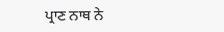ਪ੍ਰਾਣ ਨਾਥ ਨੇ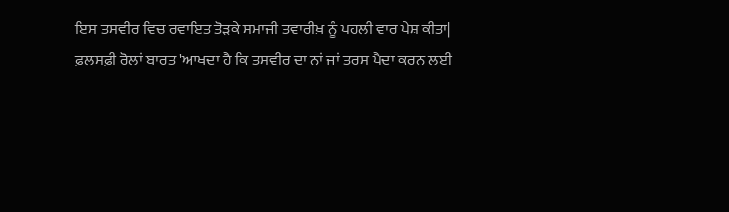ਇਸ ਤਸਵੀਰ ਵਿਚ ਰਵਾਇਤ ਤੋੜਕੇ ਸਮਾਜੀ ਤਵਾਰੀਖ਼ ਨੂੰ ਪਹਲੀ ਵਾਰ ਪੇਸ਼ ਕੀਤਾ|
ਫ਼ਲਸਫ਼ੀ ਰੋਲਾਂ ਬਾਰਤ 'ਆਖਦਾ ਹੈ ਕਿ ਤਸਵੀਰ ਦਾ ਨਾਂ ਜਾਂ ਤਰਸ ਪੈਦਾ ਕਰਨ ਲਈ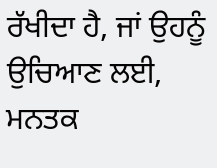ਰੱਖੀਦਾ ਹੈ, ਜਾਂ ਉਹਨੂੰ ਉਚਿਆਣ ਲਈ, ਮਨਤਕ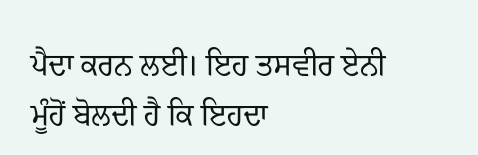ਪੈਦਾ ਕਰਨ ਲਈ। ਇਹ ਤਸਵੀਰ ਏਨੀ ਮੂੰਹੋਂ ਬੋਲਦੀ ਹੈ ਕਿ ਇਹਦਾ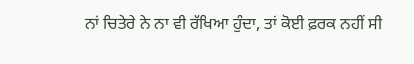ਨਾਂ ਚਿਤੇਰੇ ਨੇ ਨਾ ਵੀ ਰੱਖਿਆ ਹੁੰਦਾ, ਤਾਂ ਕੋਈ ਫ਼ਰਕ ਨਹੀਂ ਸੀ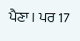ਪੈਣਾ। ਪਰ 17